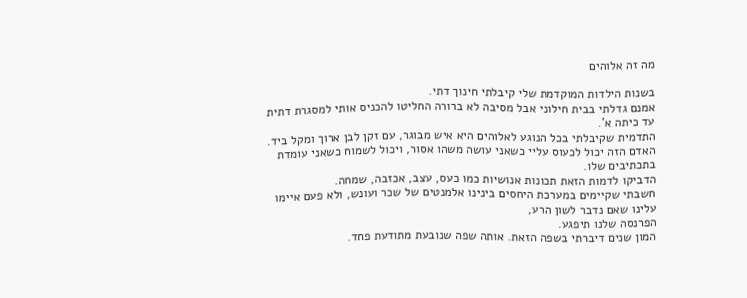מה זה אלוהים

בשנות הילדות המוקדמת שלי קיבלתי חינוך דתי.
אמנם גדלתי בבית חילוני אבל מסיבה לא ברורה החליטו להכניס אותי למסגרת דתית עד כיתה א'.
התדמית שקיבלתי בכל הנוגע לאלוהים היא איש מבוגר, עם זקן לבן ארוך ומקל ביד.
האדם הזה יכול לכעוס עליי כשאני עושה משהו אסור, ויכול לשמוח כשאני עומדת בתכתיבים שלו.
הדביקו לדמות הזאת תכונות אנושיות כמו כעס, עצב, אכזבה, שמחה.
חשבתי שקיימים במערכת היחסים בינינו אלמנטים של שכר ועונש, ולא פעם איימו עלינו שאם נדבר לשון הרע,
הפרנסה שלנו תיפגע.
המון שנים דיברתי בשפה הזאת. אותה שפה שנובעת מתודעת פחד.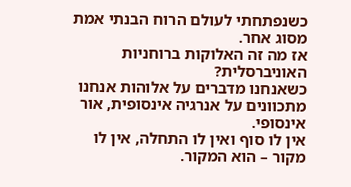כשנפתחתי לעולם הרוח הבנתי אמת מסוג אחר.
אז מה זה האלוקות ברוחניות האוניברסלית?
כשאנחנו מדברים על אלוהות אנחנו מתכוונים על אנרגיה אינסופית, אור אינסופי.
אין לו סוף ואין לו התחלה, אין לו מקור – הוא המקור.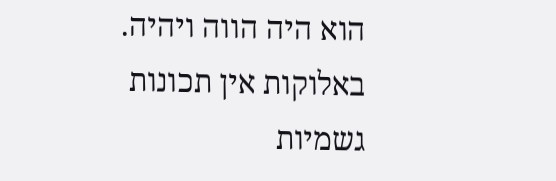הוא היה הווה ויהיה.
באלוקות אין תכונות גשמיות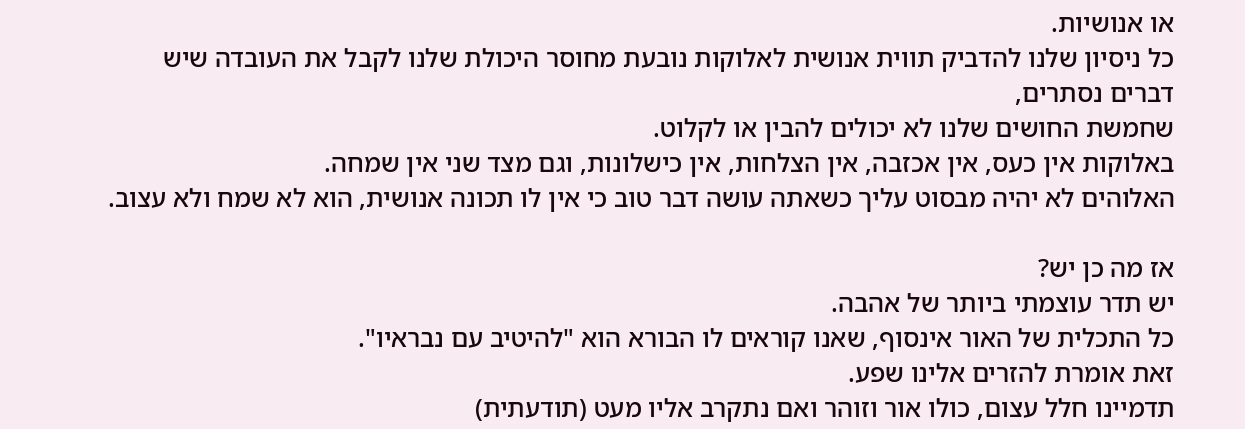או אנושיות.
כל ניסיון שלנו להדביק תווית אנושית לאלוקות נובעת מחוסר היכולת שלנו לקבל את העובדה שיש דברים נסתרים,
שחמשת החושים שלנו לא יכולים להבין או לקלוט.
באלוקות אין כעס, אין אכזבה, אין הצלחות, אין כישלונות, וגם מצד שני אין שמחה.
האלוהים לא יהיה מבסוט עליך כשאתה עושה דבר טוב כי אין לו תכונה אנושית, הוא לא שמח ולא עצוב.

אז מה כן יש?
יש תדר עוצמתי ביותר של אהבה.
כל התכלית של האור אינסוף, שאנו קוראים לו הבורא הוא "להיטיב עם נבראיו".
זאת אומרת להזרים אלינו שפע.
תדמיינו חלל עצום, כולו אור וזוהר ואם נתקרב אליו מעט (תודעתית)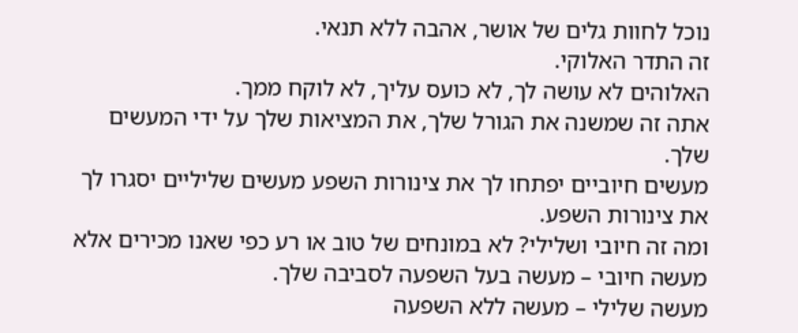נוכל לחוות גלים של אושר, אהבה ללא תנאי.
זה התדר האלוקי.
האלוהים לא עושה לך, לא כועס עליך, לא לוקח ממך.
אתה זה שמשנה את הגורל שלך, את המציאות שלך על ידי המעשים שלך.
מעשים חיוביים יפתחו לך את צינורות השפע מעשים שליליים יסגרו לך את צינורות השפע.
ומה זה חיובי ושלילי? לא במונחים של טוב או רע כפי שאנו מכירים אלא
מעשה חיובי – מעשה בעל השפעה לסביבה שלך.
מעשה שלילי – מעשה ללא השפעה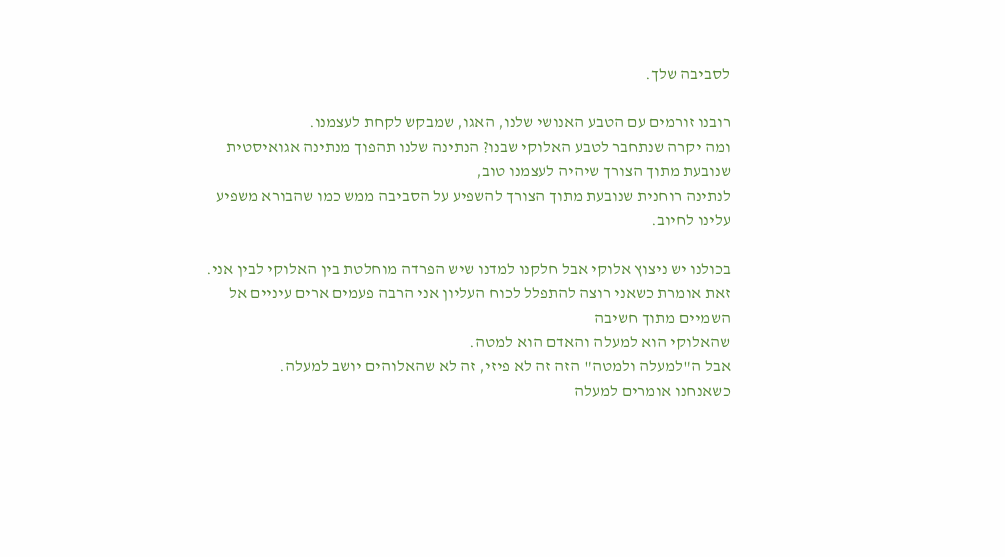לסביבה שלך.

רובנו זורמים עם הטבע האנושי שלנו, האגו, שמבקש לקחת לעצמנו.
ומה יקרה שנתחבר לטבע האלוקי שבנו? הנתינה שלנו תהפוך מנתינה אגואיסטית שנובעת מתוך הצורך שיהיה לעצמנו טוב,
לנתינה רוחנית שנובעת מתוך הצורך להשפיע על הסביבה ממש כמו שהבורא משפיע עלינו לחיוב.

בכולנו יש ניצוץ אלוקי אבל חלקנו למדנו שיש הפרדה מוחלטת בין האלוקי לבין אני.
זאת אומרת כשאני רוצה להתפלל לכוח העליון אני הרבה פעמים ארים עיניים אל השמיים מתוך חשיבה
שהאלוקי הוא למעלה והאדם הוא למטה.
אבל ה"למעלה ולמטה" הזה זה לא פיזי, זה לא שהאלוהים יושב למעלה.
כשאנחנו אומרים למעלה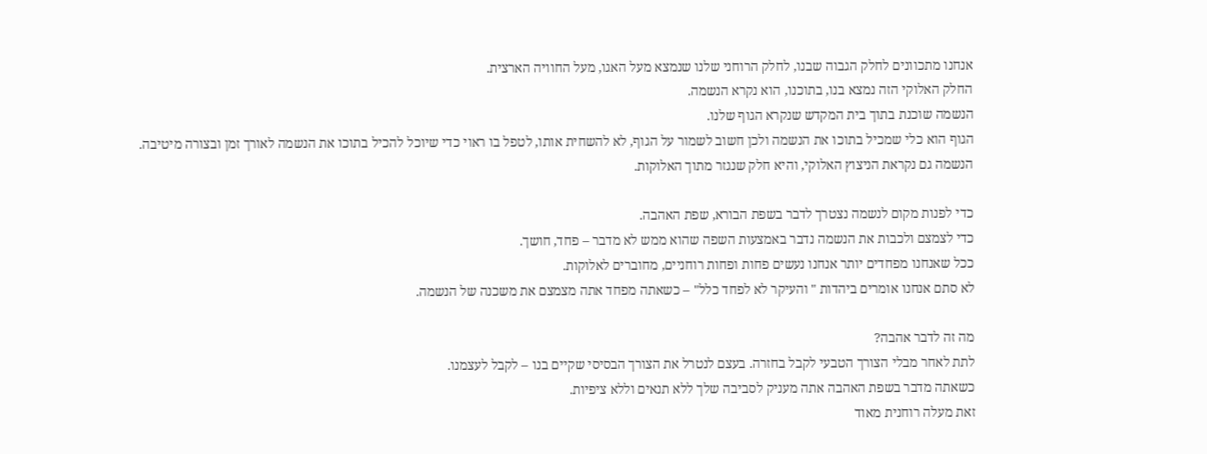אנחנו מתכוונים לחלק הגבוה שבנו, לחלק הרוחני שלנו שנמצא מעל האגו, מעל החוויה הארצית.
החלק האלוקי הזה נמצא בנו, בתוכנו, הוא נקרא הנשמה.
הנשמה שוכנת בתוך בית המקדש שנקרא הגוף שלנו.
הגוף הוא כלי שמכיל בתוכו את הנשמה ולכן חשוב לשמור על הגוף, לא להשחית אותו, לטפל בו ראוי כדי שיוכל להכיל בתוכו את הנשמה לאורך זמן ובצורה מיטיבה.
הנשמה גם נקראת הניצוץ האלוקי, והיא חלק שנגזר מתוך האלוקות.

כדי לפנות מקום לנשמה נצטרך לדבר בשפת הבורא, שפת האהבה.
כדי לצמצם ולכבות את הנשמה נדבר באמצעות השפה שהוא ממש לא מדבר – פחד, חושך.
ככל שאנחנו מפחדים יותר אנחנו נעשים פחות ופחות רוחניים, מחוברים לאלוקות.
לא סתם אנחנו אומרים ביהדות " והעיקר לא לפחד כלל" – כשאתה מפחד אתה מצמצם את משכנה של הנשמה.

מה זה לדבר אהבה?
לתת לאחר מבלי הצורך הטבעי לקבל בחזרה. בעצם לנטרל את הצורך הבסיסי שקיים בנו – לקבל לעצמנו.
כשאתה מדבר בשפת האהבה אתה מעניק לסביבה שלך ללא תנאים וללא ציפיות.
זאת מעלה רוחנית מאוד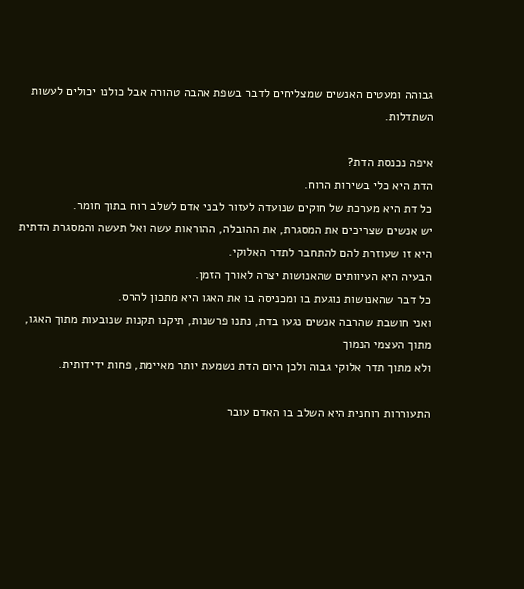גבוהה ומעטים האנשים שמצליחים לדבר בשפת אהבה טהורה אבל כולנו יכולים לעשות השתדלות.

איפה נכנסת הדת?
הדת היא כלי בשירות הרוח.
כל דת היא מערכת של חוקים שנועדה לעזור לבני אדם לשלב רוח בתוך חומר.
יש אנשים שצריכים את המסגרת, את ההובלה, ההוראות עשה ואל תעשה והמסגרת הדתית היא זו שעוזרת להם להתחבר לתדר האלוקי.
הבעיה היא העיוותים שהאנושות יצרה לאורך הזמן.
כל דבר שהאנושות נוגעת בו ומכניסה בו את האגו היא מתכון להרס.
ואני חושבת שהרבה אנשים נגעו בדת, נתנו פרשנות, תיקנו תקנות שנובעות מתוך האגו, מתוך העצמי הנמוך
ולא מתוך תדר אלוקי גבוה ולכן היום הדת נשמעת יותר מאיימת, פחות ידידותית.

התעוררות רוחנית היא השלב בו האדם עובר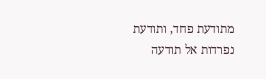מתודעת פחד, ותודעת נפרדות אל תודעה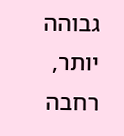גבוהה יותר, רחבה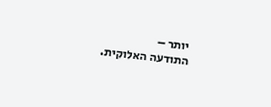יותר –
התודעה האלוקית.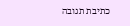כתיבת תגובה